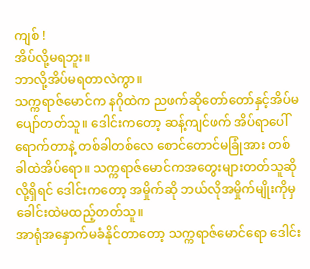ကျစ် !
အိပ်လို့မရဘူး။
ဘာလို့အိပ်မရတာလဲကွာ။
သက္ကရာဇ်မောင်က နဂိုထဲက ညဖက်ဆိုတော်တော်နှင့်အိပ်မပျော်တတ်သူ။ ဒေါင်းကတော့ ဆန့်ကျင်ဖက် အိပ်ရာပေါ်ရောက်တာနဲ့ တစ်ခါတစ်လေ စောင်တောင်မခြုံအား တစ်ခါထဲအိပ်ရော။ သက္ကရာဇ်မောင်ကအတွေးများတတ်သူဆိုလို့ရှိရင် ဒေါင်းကတော့ အမှိုက်ဆို ဘယ်လိုအမှိုက်မျိုးကိုမှ ခေါင်းထဲမထည့်တတ်သူ။
အာရုံအနှောက်မခံနိုင်တာတော့ သက္ကရာဇ်မောင်ရော ဒေါင်း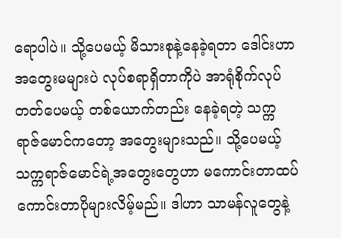ရောပါပဲ။ သို့ပေမယ့် မိသားစုနဲ့နေခဲ့ရတာ ဒေါင်းဟာ အတွေးမများပဲ လုပ်စရာရှိတာကိုပဲ အာရုံစိုက်လုပ်တတ်ပေမယ့် တစ်ယောက်တည်း နေခဲ့ရတဲ့ သက္ကရာဇ်မောင်ကတော့ အတွေးများသည်။ သို့ပေမယ့် သက္ကရာဇ်မောင်ရဲ့အတွေးတွေဟာ မကောင်းတာထပ် ကောင်းတာပိုများလိမ့်မည်။ ဒါဟာ သာမန်လူတွေနဲ့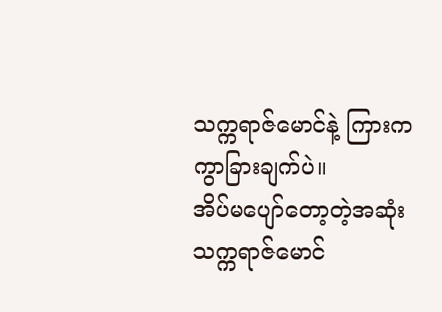သက္ကရာဇ်မောင်နဲ့ ကြားက ကွာခြားချက်ပဲ။
အိပ်မပျော်တော့တဲ့အဆုံး သက္ကရာဇ်မောင်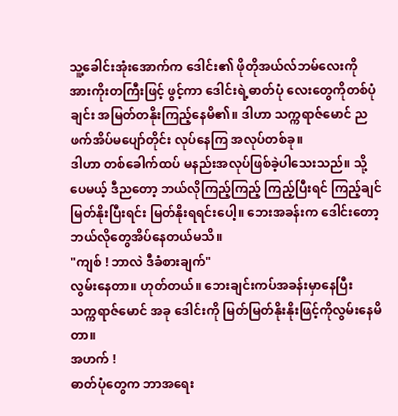သူ့ခေါင်းအုံးအောက်က ဒေါင်း၏ ဖိုတိုအယ်လ်ဘမ်လေးကို အားကိုးတကြီးဖြင့် ဖွင့်ကာ ဒေါင်းရဲ့ဓာတ်ပုံ လေးတွေကိုတစ်ပုံချင်း အမြတ်တနိုးကြည့်နေမိ၏။ ဒါဟာ သက္ကရာဇ်မောင် ညဖက်အိပ်မပျော်တိုင်း လုပ်နေကြ အလုပ်တစ်ခု။
ဒါဟာ တစ်ခေါက်ထပ် မနည်းအလုပ်ဖြစ်ခဲ့ပါသေးသည်။ သို့ပေမယ့် ဒီညတော့ ဘယ်လိုကြည့်ကြည့် ကြည့်ပြီးရင် ကြည့်ချင် မြတ်နိုးပြီးရင်း မြတ်နိုးရရင်းပေါ့။ ဘေးအခန်းက ဒေါင်းတော့ ဘယ်လိုတွေအိပ်နေတယ်မသိ။
"ကျစ် ! ဘာလဲ ဒီခံစားချက်"
လွမ်းနေတာ။ ဟုတ်တယ်။ ဘေးချင်းကပ်အခန်းမှာနေပြီး သက္ကရာဇ်မောင် အခု ဒေါင်းကို မြတ်မြတ်နိုးနိုးဖြင့်ကိုလွမ်းနေမိတာ။
အဟက် !
ဓာတ်ပုံတွေက ဘာအရေး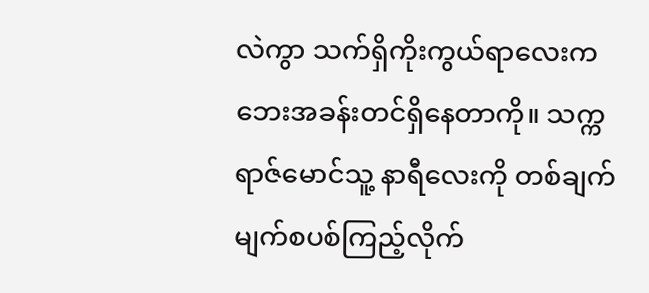လဲကွာ သက်ရှိကိုးကွယ်ရာလေးက ဘေးအခန်းတင်ရှိနေတာကို။ သက္ကရာဇ်မောင်သူ့ နာရီလေးကို တစ်ချက်မျက်စပစ်ကြည့်လိုက်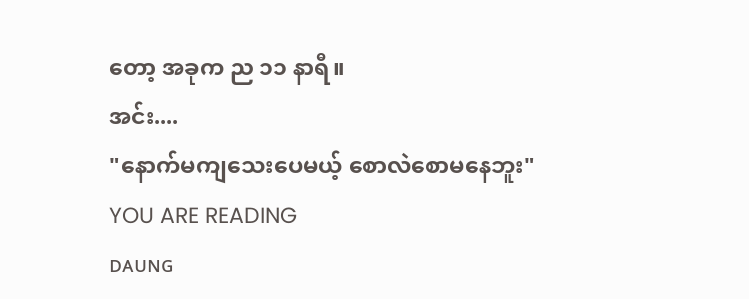တော့ အခုက ည ၁၁ နာရီ။
အင်း....
"နောက်မကျသေးပေမယ့် စောလဲစောမနေဘူး"
YOU ARE READING
ᴅᴀᴜɴɢ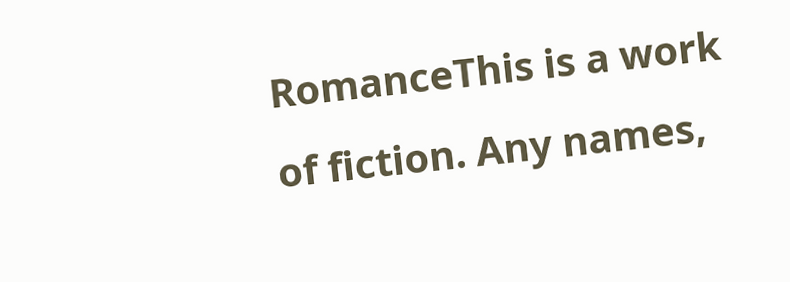RomanceThis is a work of fiction. Any names,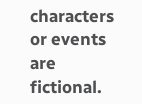characters or events are fictional.